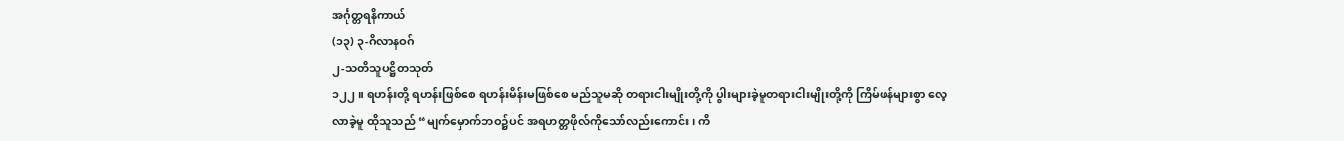အင်္ဂုတ္တရနိကာယ်
(၁၃) ၃-ဂိလာနဝဂ်
၂-သတိသူပဋ္ဌိတသုတ်
၁၂၂။ ရဟန်းတို့ ရဟန်းဖြစ်စေ ရဟန်းမိန်းမဖြစ်စေ မည်သူမဆို တရားငါးမျိုးတို့ကို ပွါးများခဲ့မူတရားငါးမျိုးတို့ကို ကြိမ်ဖန်များစွာ လေ့လာခဲ့မူ ထိုသူသည် “မျက်မှောက်ဘဝ၌ပင် အရဟတ္တဖိုလ်ကိုသော်လည်းကောင်း၊ ကိ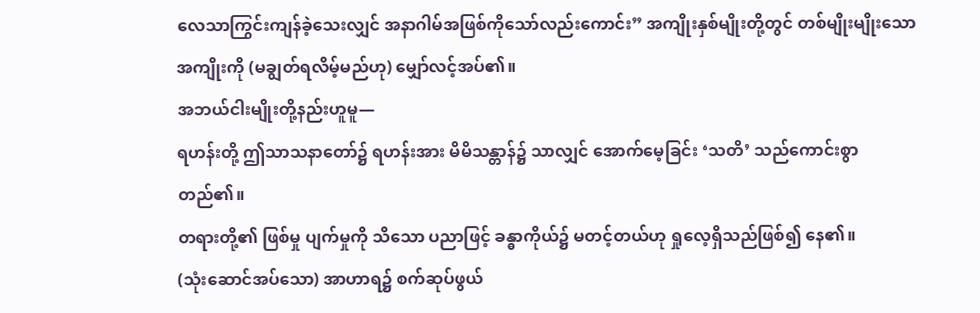လေသာကြွင်းကျန်ခဲ့သေးလျှင် အနာဂါမ်အဖြစ်ကိုသော်လည်းကောင်း” အကျိုးနှစ်မျိုးတို့တွင် တစ်မျိုးမျိုးသော အကျိုးကို (မချွတ်ရလိမ့်မည်ဟု) မျှော်လင့်အပ်၏။
အဘယ်ငါးမျိုးတို့နည်းဟူမူ—
ရဟန်းတို့ ဤသာသနာတော်၌ ရဟန်းအား မိမိသန္တာန်၌ သာလျှင် အောက်မေ့ခြင်း ‘သတိ’ သည်ကောင်းစွာ တည်၏။
တရားတို့၏ ဖြစ်မှု ပျက်မှုကို သိသော ပညာဖြင့် ခန္ဓာကိုယ်၌ မတင့်တယ်ဟု ရှုလေ့ရှိသည်ဖြစ်၍ နေ၏။
(သုံးဆောင်အပ်သော) အာဟာရ၌ စက်ဆုပ်ဖွယ်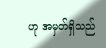ဟု အမှတ်ရှိသည်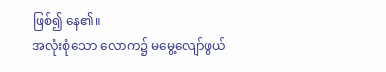ဖြစ်၍ နေ၏။
အလုံးစုံသော လောက၌ မမွေ့လျော်ဖွယ်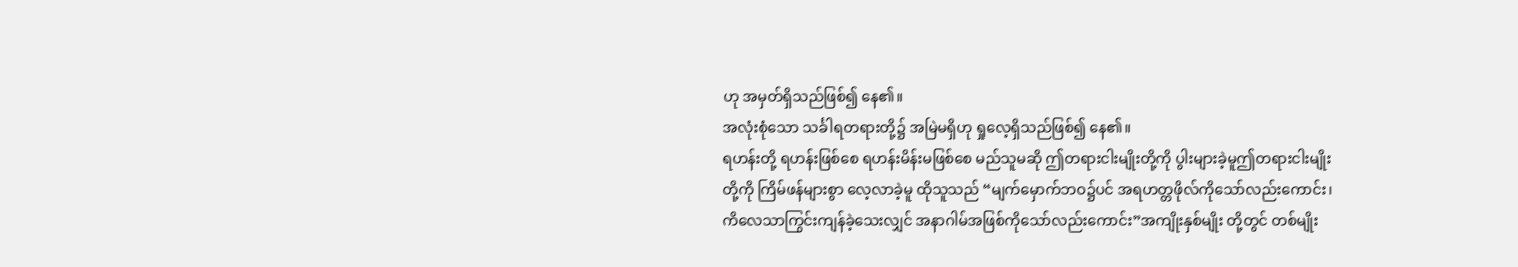ဟု အမှတ်ရှိသည်ဖြစ်၍ နေ၏။
အလုံးစုံသော သင်္ခါရတရားတို့၌ အမြဲမရှိဟု ရှုလေ့ရှိသည်ဖြစ်၍ နေ၏။
ရဟန်းတို့ ရဟန်းဖြစ်စေ ရဟန်းမိန်းမဖြစ်စေ မည်သူမဆို ဤတရားငါးမျိုးတို့ကို ပွါးများခဲ့မူဤတရားငါးမျိုးတို့ကို ကြိမ်ဖန်များစွာ လေ့လာခဲ့မူ ထိုသူသည် “မျက်မှောက်ဘဝ၌ပင် အရဟတ္တဖိုလ်ကိုသော်လည်းကောင်း၊ ကိလေသာကြွင်းကျန်ခဲ့သေးလျှင် အနာဂါမ်အဖြစ်ကိုသော်လည်းကောင်း”အကျိုးနှစ်မျိုး တို့တွင် တစ်မျိုး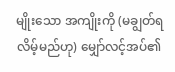မျိုးသော အကျိုးကို (မချွတ်ရလိမ့်မည်ဟု) မျှော်လင့်အပ်၏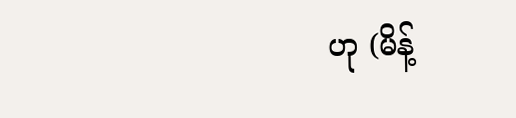ဟု (မိန့်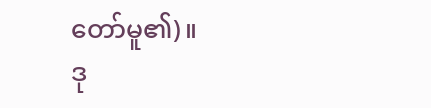တော်မူ၏)။
ဒု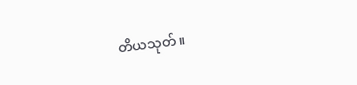တိယသုတ်။